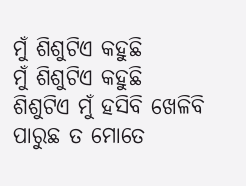ମୁଁ ଶିଶୁଟିଏ କହୁଛି
ମୁଁ ଶିଶୁଟିଏ କହୁଛି
ଶିଶୁଟିଏ ମୁଁ ହସିବି ଖେଳିବି
ପାରୁଛ ତ ମୋତେ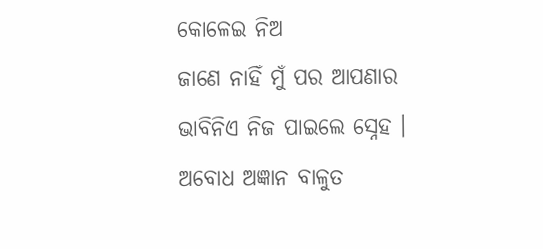କୋଳେଇ ନିଅ
ଜାଣେ ନାହିଁ ମୁଁ ପର ଆପଣାର
ଭାବିନିଏ ନିଜ ପାଇଲେ ସ୍ନେହ ।
ଅବୋଧ ଅଜ୍ଞାନ ବାଳୁତ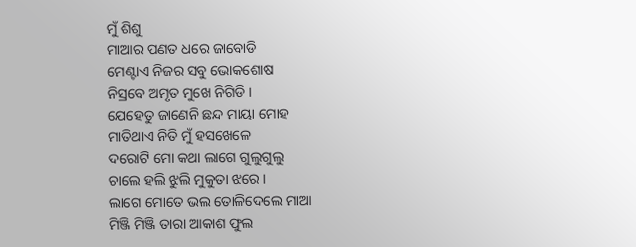ମୁଁ ଶିଶୁ
ମାଆର ପଣତ ଧରେ ଜାବୋଡି
ମେଣ୍ଟାଏ ନିଜର ସବୁ ଭୋକଶୋଷ
ନିସ୍ରବେ ଅମୃତ ମୁଖେ ନିଗିଡି ।
ଯେହେତୁ ଜାଣେନି ଛନ୍ଦ ମାୟା ମୋହ
ମାତିଥାଏ ନିତି ମୁଁ ହସଖେଳେ
ଦରୋଟି ମୋ କଥା ଲାଗେ ଗୁଲୁଗୁଲୁ
ଚାଲେ ହଲି ଝୁଲି ମୁକୁତା ଝରେ ।
ଲାଗେ ମୋତେ ଭଲ ତୋଳିଦେଲେ ମାଆ
ମିଞ୍ଜି ମିଞ୍ଜି ତାରା ଆକାଶ ଫୁଲ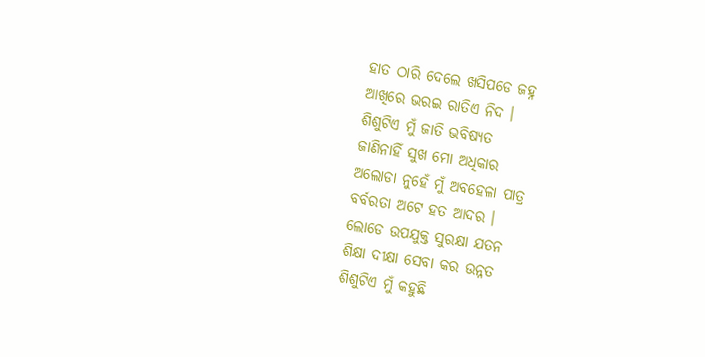ହାତ ଠାରି ଦେଲେ ଖସିପଡେ ଜହ୍ନ
ଆଖିରେ ଭରଇ ରାତିଏ ନିଦ ।
ଶିଶୁଟିଏ ମୁଁ ଜାତି ଭବିଷ୍ୟତ
ଜାଣିନାହିଁ ସୁଖ ମୋ ଅଧିକାର
ଅଲୋଡା ନୁହେଁ ମୁଁ ଅବହେଳା ପାତ୍ର
ବର୍ବରତା ଅଟେ ହତ ଆଦର ।
ଲୋଡେ ଉପଯୁକ୍ତ ସୁରକ୍ଷା ଯତନ
ଶିକ୍ଷା ଦୀକ୍ଷା ସେବା କର ଉନ୍ନତ
ଶିଶୁଟିଏ ମୁଁ କହୁଛି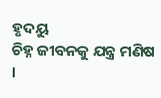ହୃଦୟୁ
ଚିହ୍ନ ଜୀବନକୁ ଯନ୍ତ୍ର ମଣିଷ ।